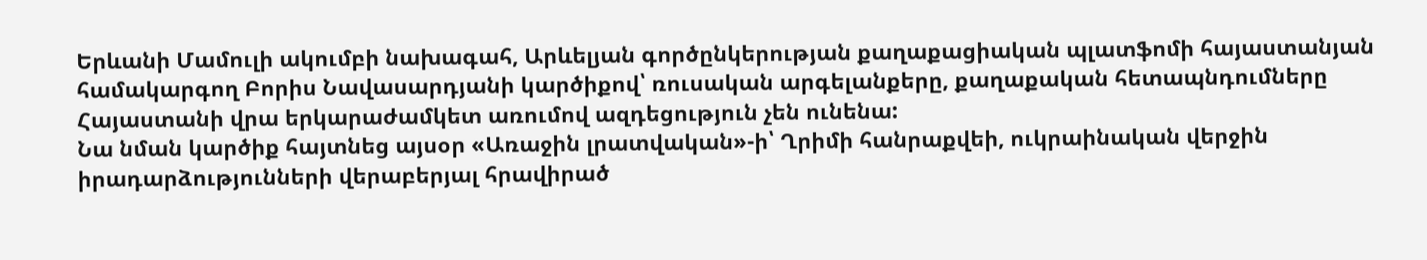Երևանի Մամուլի ակումբի նախագահ, Արևելյան գործընկերության քաղաքացիական պլատֆոմի հայաստանյան համակարգող Բորիս Նավասարդյանի կարծիքով՝ ռուսական արգելանքերը, քաղաքական հետապնդումները Հայաստանի վրա երկարաժամկետ առումով ազդեցություն չեն ունենա:
Նա նման կարծիք հայտնեց այսօր «Առաջին լրատվական»-ի՝ Ղրիմի հանրաքվեի, ուկրաինական վերջին իրադարձությունների վերաբերյալ հրավիրած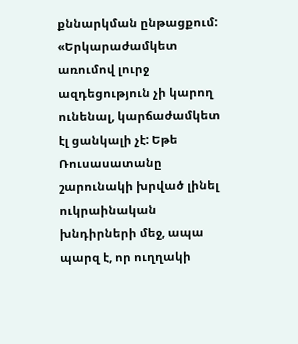քննարկման ընթացքում:
«Երկարաժամկետ առումով լուրջ ազդեցություն չի կարող ունենալ, կարճաժամկետ էլ ցանկալի չէ: Եթե Ռուսասատանը շարունակի խրված լինել ուկրաինական խնդիրների մեջ, ապա պարզ է, որ ուղղակի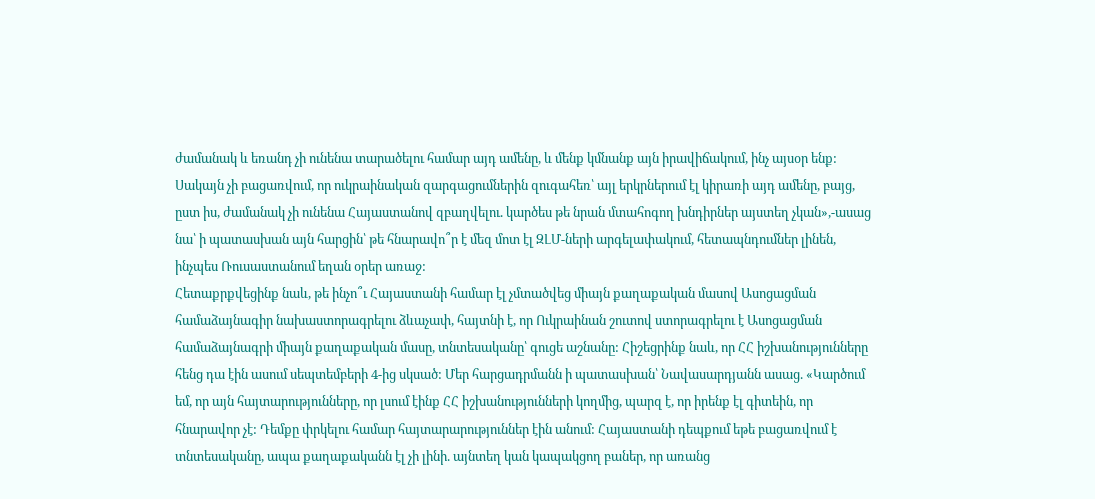ժամանակ և եռանդ չի ունենա տարածելու համար այդ ամենը, և մենք կմնանք այն իրավիճակում, ինչ այսօր ենք: Սակայն չի բացառվում, որ ուկրաինական զարգացումներին զուգահեռ՝ այլ երկրներում էլ կիրառի այդ ամենը, բայց, ըստ իս, ժամանակ չի ունենա Հայաստանով զբաղվելու. կարծես թե նրան մտահոգող խնդիրներ այստեղ չկան»,-ասաց նա՝ ի պատասխան այն հարցին՝ թե հնարավո՞ր է մեզ մոտ էլ ԶԼՄ-ների արգելափակում, հետապնդումներ լինեն, ինչպես Ռուսաստանում եղան օրեր առաջ:
Հետաքրքվեցինք նաև, թե ինչո՞ւ Հայաստանի համար էլ չմտածվեց միայն քաղաքական մասով Ասոցացման համաձայնագիր նախաստորագրելու ձևաչափ, հայտնի է, որ Ուկրաինան շուտով ստորագրելու է Ասոցացման համաձայնագրի միայն քաղաքական մասը, տնտեսականը՝ գուցե աշնանը: Հիշեցրինք նաև, որ ՀՀ իշխանությունները հենց դա էին ասում սեպտեմբերի 4-ից սկսած: Մեր հարցադրմանն ի պատասխան՝ Նավասարդյանն ասաց. «Կարծում եմ, որ այն հայտարությունները, որ լսում էինք ՀՀ իշխանությունների կողմից, պարզ է, որ իրենք էլ գիտեին, որ հնարավոր չէ: Դեմքը փրկելու համար հայտարարություններ էին անում: Հայաստանի դեպքում եթե բացառվում է տնտեսականը, ապա քաղաքականն էլ չի լինի. այնտեղ կան կապակցող բաներ, որ առանց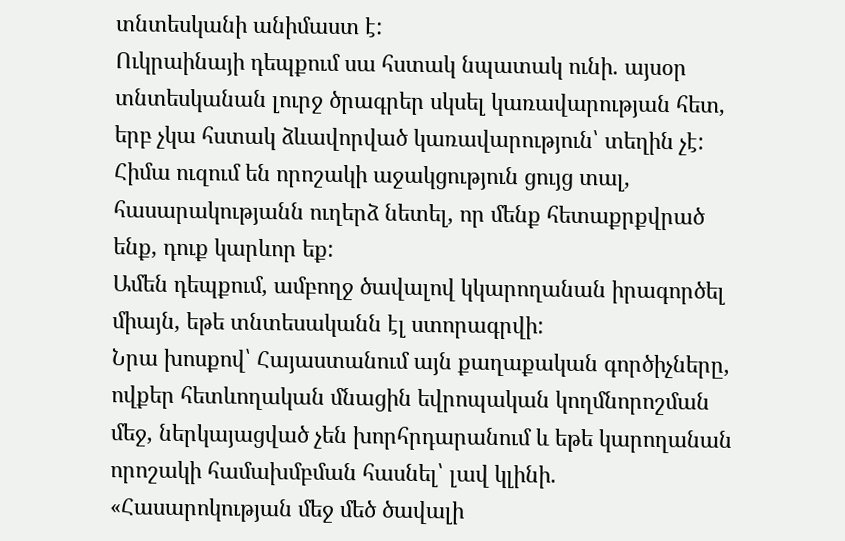տնտեսկանի անիմաստ է:
Ուկրաինայի դեպքում սա հստակ նպատակ ունի. այսօր տնտեսկանան լուրջ ծրագրեր սկսել կառավարության հետ, երբ չկա հստակ ձևավորված կառավարություն՝ տեղին չէ: Հիմա ուզում են որոշակի աջակցություն ցույց տալ, հասարակությանն ուղերձ նետել, որ մենք հետաքրքվրած ենք, դուք կարևոր եք:
Ամեն դեպքում, ամբողջ ծավալով կկարողանան իրագործել միայն, եթե տնտեսականն էլ ստորագրվի:
Նրա խոսքով՝ Հայաստանում այն քաղաքական գործիչները, ովքեր հետևողական մնացին եվրոպական կողմնորոշման մեջ, ներկայացված չեն խորհրդարանում և եթե կարողանան որոշակի համախմբման հասնել՝ լավ կլինի. «Հասարոկության մեջ մեծ ծավալի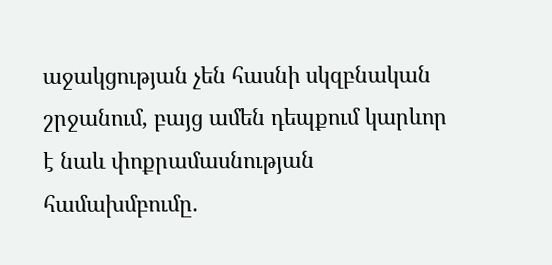աջակցության չեն հասնի սկզբնական շրջանում, բայց ամեն դեպքում կարևոր է նաև փոքրամասնության համախմբումը.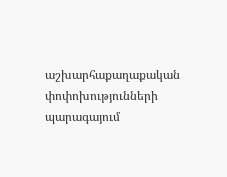աշխարհաքաղաքական փոփոխությունների պարագայում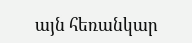այն հեռանկար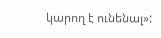կարող է ունենալ»: